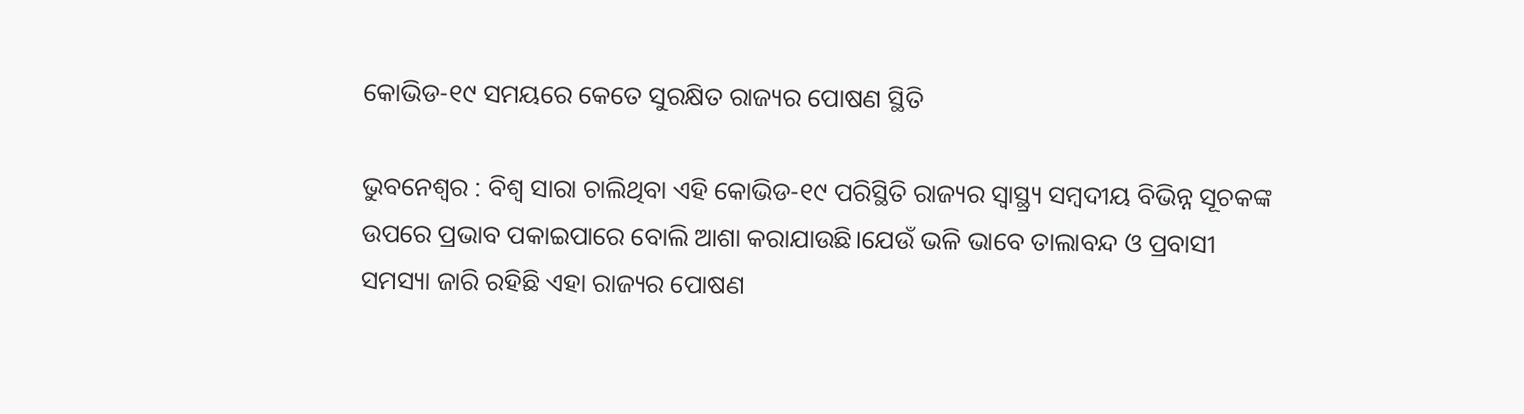କୋଭିଡ-୧୯ ସମୟରେ କେତେ ସୁରକ୍ଷିତ ରାଜ୍ୟର ପୋଷଣ ସ୍ଥିତି

ଭୁବନେଶ୍ବର : ବିଶ୍ୱ ସାରା ଚାଲିଥିବା ଏହି କୋଭିଡ-୧୯ ପରିସ୍ଥିତି ରାଜ୍ୟର ସ୍ୱାସ୍ଥ୍ର୍ୟ ସମ୍ବଦୀୟ ବିଭିନ୍ନ ସୂଚକଙ୍କ ଉପରେ ପ୍ରଭାବ ପକାଇପାରେ ବୋଲି ଆଶା କରାଯାଉଛି।ଯେଉଁ ଭଳି ଭାବେ ତାଲାବନ୍ଦ ଓ ପ୍ରବାସୀ ସମସ୍ୟା ଜାରି ରହିଛି ଏହା ରାଜ୍ୟର ପୋଷଣ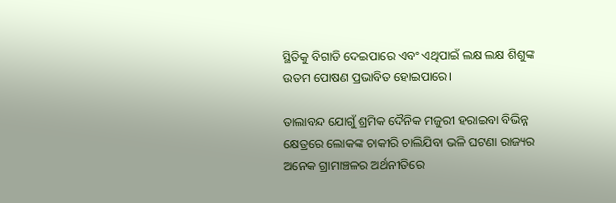ସ୍ଥିତିକୁ ବିଗାଡି ଦେଇପାରେ ଏବଂ ଏଥିପାଇଁ ଲକ୍ଷ ଲକ୍ଷ ଶିଶୁଙ୍କ ଉତମ ପୋଷଣ ପ୍ରଭାବିତ ହୋଇପାରେ।

ତାଲାବନ୍ଦ ଯୋଗୁଁ ଶ୍ରମିକ ଦୈନିକ ମଜୁରୀ ହରାଇବା ବିଭିନ୍ନ କ୍ଷେତ୍ରରେ ଲୋକଙ୍କ ଚାକୀରି ଚାଲିଯିବା ଭଳି ଘଟଣା ରାଜ୍ୟର ଅନେକ ଗ୍ରାମାଞ୍ଚଳର ଅର୍ଥନୀତିରେ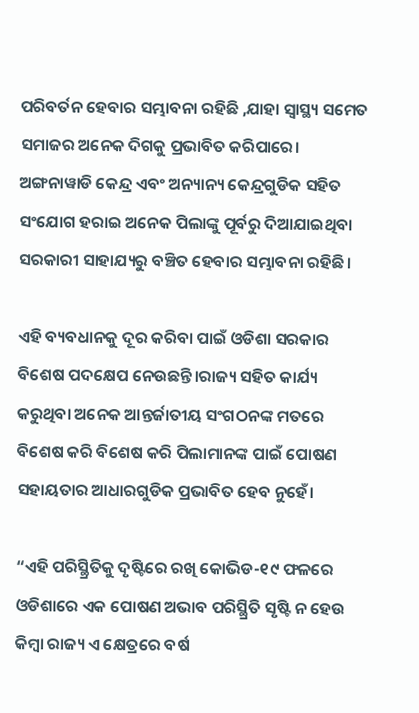ପରିବର୍ତନ ହେବାର ସମ୍ଭାବନା ରହିଛି ,ଯାହା ସ୍ୱାସ୍ଥ୍ୟ ସମେତ ସମାଜର ଅନେକ ଦିଗକୁ ପ୍ରଭାବିତ କରିପାରେ। ଅଙ୍ଗନାୱାଡି କେନ୍ଦ୍ର ଏବଂ ଅନ୍ୟାନ୍ୟ କେନ୍ଦ୍ରଗୁଡିକ ସହିତ ସଂଯୋଗ ହରାଇ ଅନେକ ପିଲାଙ୍କୁ ପୂର୍ବରୁ ଦିଆଯାଇଥିବା ସରକାରୀ ସାହାଯ୍ୟରୁ ବଞ୍ଚିତ ହେବାର ସମ୍ଭାବନା ରହିଛି।

ଏହି ବ୍ୟବଧାନକୁ ଦୂର କରିବା ପାଇଁ ଓଡିଶା ସରକାର ବିଶେଷ ପଦକ୍ଷେପ ନେଉଛନ୍ତି।ରାଜ୍ୟ ସହିତ କାର୍ଯ୍ୟ କରୁଥିବା ଅନେକ ଆନ୍ତର୍ଜାତୀୟ ସଂଗଠନଙ୍କ ମତରେ ବିଶେଷ କରି ବିଶେଷ କରି ପିଲାମାନଙ୍କ ପାଇଁ ପୋଷଣ ସହାୟତାର ଆଧାରଗୁଡିକ ପ୍ରଭାବିତ ହେବ ନୁହେଁ।

“ଏହି ପରିସ୍ଥ୍ରିତିକୁ ଦୃଷ୍ଟିରେ ରଖି କୋଭିଡ-୧୯ ଫଳରେ ଓଡିଶାରେ ଏକ ପୋଷଣ ଅଭାବ ପରିସ୍ଥ୍ରିତି ସୃଷ୍ଟି ନ ହେଉ କିମ୍ବା ରାଜ୍ୟ ଏ କ୍ଷେତ୍ରରେ ବର୍ଷ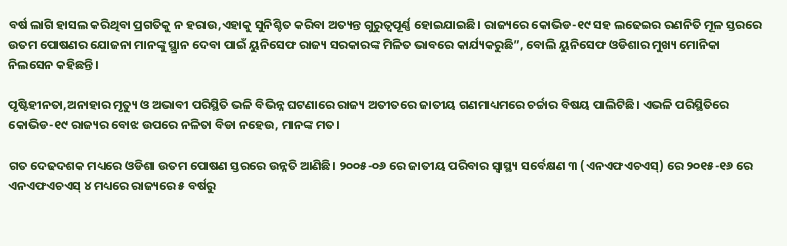ବର୍ଷ ଲାଗି ହାସଲ କରିଥିବା ପ୍ରଗତିକୁ ନ ହରାଉ,ଏହାକୁ ସୁନିଶ୍ଚିତ କରିବା ଅତ୍ୟନ୍ତ ଗୁରୁତ୍ଵପୂର୍ଣ୍ଣ ହୋଇଯାଇଛି। ରାଜ୍ୟରେ କୋଭିଡ-୧୯ ସହ ଲଢେଇର ରଣନିତି ମୂଳ ସ୍ତରରେ ଉତମ ପୋଷଣର ଯୋଜନା ମାନଙ୍କୁ ସ୍ଥ୍ରାନ ଦେବା ପାଇଁ ୟୁନିସେଫ ରାଜ୍ୟ ସରକାରଙ୍କ ମିଳିତ ଭାବରେ କାର୍ଯ୍ୟକରୁଛି”, ବୋଲି ୟୁନିସେଫ ଓଡିଶାର ମୁଖ୍ୟ ମୋନିକା ନିଲସେନ କହିଛନ୍ତି।

ପୃଷ୍ଟିହୀନତା,ଅନାହାର ମୃତ୍ୟୁ ଓ ଅଭାବୀ ପରିସ୍ଥିତି ଭଳି ବିଭିନ୍ନ ଘଟଣାରେ ରାଜ୍ୟ ଅତୀତରେ ଜାତୀୟ ଗଣମାଧ୍ୟମରେ ଚର୍ଚ୍ଚାର ବିଷୟ ପାଲିଟିଛି। ଏଭଳି ପରିସ୍ଥିତିରେ କୋଭିଡ-୧୯ ରାଜ୍ୟର ବୋଝ ଉପରେ ନଳିତା ବିଡା ନହେଉ, ମାନଙ୍କ ମତ।

ଗତ ଦେଢଦଶକ ମଧ୍ୟରେ ଓଡିଶା ଉତମ ପୋଷଣ ସ୍ତରରେ ଉନ୍ନତି ଆଣିଛି। ୨୦୦୫-୦୬ ରେ ଜାତୀୟ ପରିବାର ସ୍ୱାସ୍ଥ୍ୟ ସର୍ବେକ୍ଷଣ ୩ (ଏନଏଫଏଚଏସ୍‍) ରେ ୨୦୧୫-୧୬ ରେ ଏନଏଫଏଚଏସ୍‍ ୪ ମଧ୍ୟରେ ରାଜ୍ୟରେ ୫ ବର୍ଷରୁ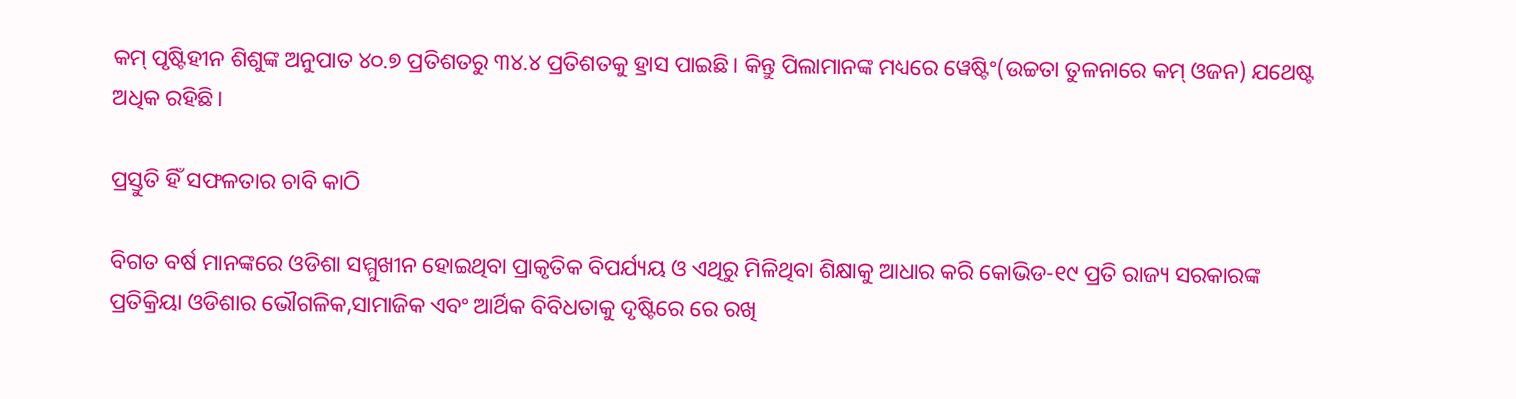କମ୍‍ ପୃଷ୍ଟିହୀନ ଶିଶୁଙ୍କ ଅନୁପାତ ୪୦.୭ ପ୍ରତିଶତରୁ ୩୪.୪ ପ୍ରତିଶତକୁ ହ୍ରାସ ପାଇଛି। କିନ୍ତୁ ପିଲାମାନଙ୍କ ମଧ୍ୟରେ ୱେଷ୍ଟିଂ(ଉଚ୍ଚତା ତୁଳନାରେ କମ୍‍ ଓଜନ) ଯଥେଷ୍ଟ ଅଧିକ ରହିଛି।

ପ୍ରସ୍ତୁତି ହିଁ ସଫଳତାର ଚାବି କାଠି

ବିଗତ ବର୍ଷ ମାନଙ୍କରେ ଓଡିଶା ସମ୍ମୁଖୀନ ହୋଇଥିବା ପ୍ରାକୃତିକ ବିପର୍ଯ୍ୟୟ ଓ ଏଥିରୁ ମିଳିଥିବା ଶିକ୍ଷାକୁ ଆଧାର କରି କୋଭିଡ-୧୯ ପ୍ରତି ରାଜ୍ୟ ସରକାରଙ୍କ ପ୍ରତିକ୍ରିୟା ଓଡିଶାର ଭୌଗଳିକ,ସାମାଜିକ ଏବଂ ଆର୍ଥିକ ବିବିଧତାକୁ ଦୃଷ୍ଟିରେ ରେ ରଖି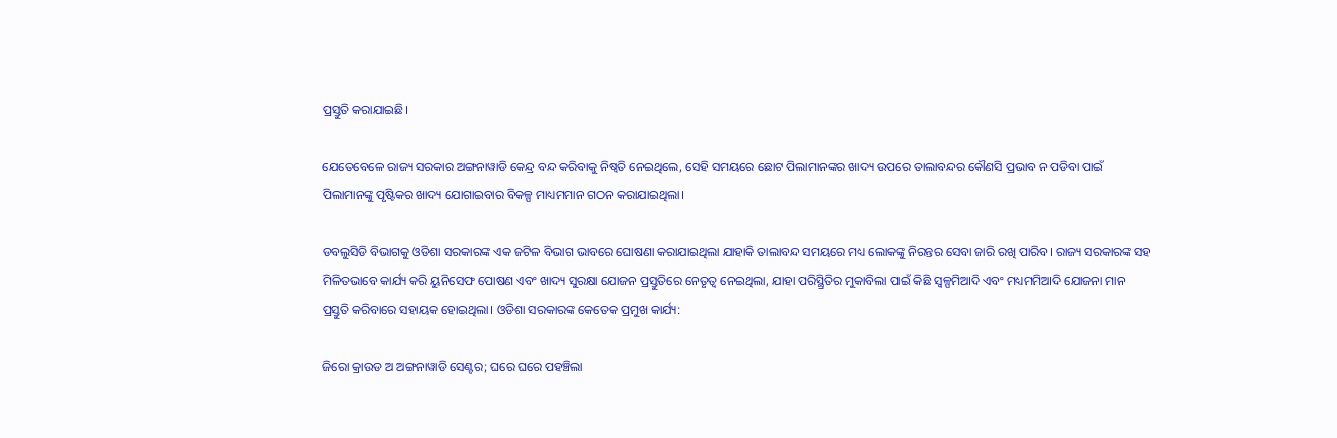ପ୍ରସ୍ତୁତି କରାଯାଇଛି।

ଯେତେବେଳେ ରାଜ୍ୟ ସରକାର ଅଙ୍ଗନାୱାଡି କେନ୍ଦ୍ର ବନ୍ଦ କରିବାକୁ ନିଷ୍ୱତି ନେଇଥିଲେ, ସେହି ସମୟରେ ଛୋଟ ପିଲାମାନଙ୍କର ଖାଦ୍ୟ ଉପରେ ତାଲାବନ୍ଦର କୌଣସି ପ୍ରଭାବ ନ ପଡିବା ପାଇଁ ପିଲାମାନଙ୍କୁ ପୃଷ୍ଟିକର ଖାଦ୍ୟ ଯୋଗାଇବାର ବିକଳ୍ପ ମାଧ୍ୟମମାନ ଗଠନ କରାଯାଇଥିଲା।

ଡବଲୁସିଡି ବିଭାଗକୁ ଓଡିଶା ସରକାରଙ୍କ ଏକ ଜଟିଳ ବିଭାଗ ଭାବରେ ଘୋଷଣା କରାଯାଇଥିଲା ଯାହାକି ତାଲାବନ୍ଦ ସମୟରେ ମଧ୍ୟ ଲୋକଙ୍କୁ ନିରନ୍ତର ସେବା ଜାରି ରଖି ପାରିବ। ରାଜ୍ୟ ସରକାରଙ୍କ ସହ ମିଳିତଭାବେ କାର୍ଯ୍ୟ କରି ୟୁନିସେଫ ପୋଷଣ ଏବଂ ଖାଦ୍ୟ ସୁରକ୍ଷା ଯୋଜନ ପ୍ରସ୍ତୁତିରେ ନେତୃତ୍ୱ ନେଇଥିଲା, ଯାହା ପରିସ୍ଥ୍ରିତିର ମୁକାବିଲା ପାଇଁ କିଛି ସ୍ୱଳ୍ପମିଆଦି ଏବଂ ମଧ୍ୟମମିଆଦି ଯୋଜନା ମାନ ପ୍ରସ୍ତୁତି କରିବାରେ ସହାୟକ ହୋଇଥିଲା। ଓଡିଶା ସରକାରଙ୍କ କେତେକ ପ୍ରମୁଖ କାର୍ଯ୍ୟ:

ଜିରୋ କ୍ରାଉଡ ଅ ଅଙ୍ଗନାୱାଡି ସେଣ୍ଟର; ଘରେ ଘରେ ପହଞ୍ଚିଲା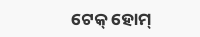ଟେକ୍‍ ହୋମ୍‍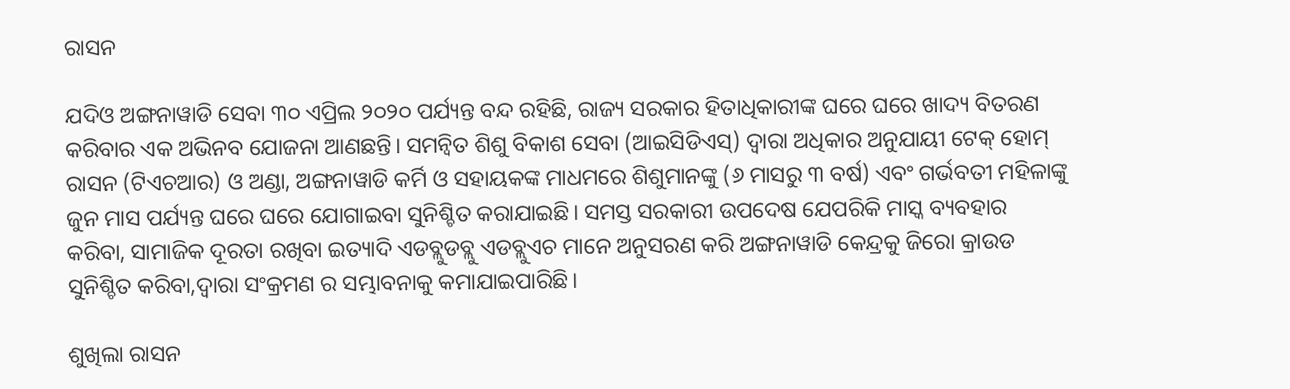ରାସନ

ଯଦିଓ ଅଙ୍ଗନାୱାଡି ସେବା ୩୦ ଏପ୍ରିଲ ୨୦୨୦ ପର୍ଯ୍ୟନ୍ତ ବନ୍ଦ ରହିଛି, ରାଜ୍ୟ ସରକାର ହିତାଧିକାରୀଙ୍କ ଘରେ ଘରେ ଖାଦ୍ୟ ବିତରଣ କରିବାର ଏକ ଅଭିନବ ଯୋଜନା ଆଣଛନ୍ତି। ସମନ୍ୱିତ ଶିଶୁ ବିକାଶ ସେବା (ଆଇସିଡିଏସ୍‍) ଦ୍ୱାରା ଅଧିକାର ଅନୁଯାୟୀ ଟେକ୍‍ ହୋମ୍‍ ରାସନ (ଟିଏଚଆର) ଓ ଅଣ୍ଡା, ଅଙ୍ଗନାୱାଡି କର୍ମି ଓ ସହାୟକଙ୍କ ମାଧମରେ ଶିଶୁମାନଙ୍କୁ (୬ ମାସରୁ ୩ ବର୍ଷ) ଏବଂ ଗର୍ଭବତୀ ମହିଳାଙ୍କୁ ଜୁନ ମାସ ପର୍ଯ୍ୟନ୍ତ ଘରେ ଘରେ ଯୋଗାଇବା ସୁନିଶ୍ଚିତ କରାଯାଇଛି। ସମସ୍ତ ସରକାରୀ ଉପଦେଷ ଯେପରିକି ମାସ୍କ ବ୍ୟବହାର କରିବା, ସାମାଜିକ ଦୂରତା ରଖିବା ଇତ୍ୟାଦି ଏଡବ୍ଲୁଡବ୍ଲୁ ଏଡବ୍ଲୁଏଚ ମାନେ ଅନୁସରଣ କରି ଅଙ୍ଗନାୱାଡି କେନ୍ଦ୍ରକୁ ଜିରୋ କ୍ରାଉଡ ସୁନିଶ୍ଚିତ କରିବା,ଦ୍ୱାରା ସଂକ୍ରମଣ ର ସମ୍ଭାବନାକୁ କମାଯାଇପାରିଛି।

ଶୁଖିଲା ରାସନ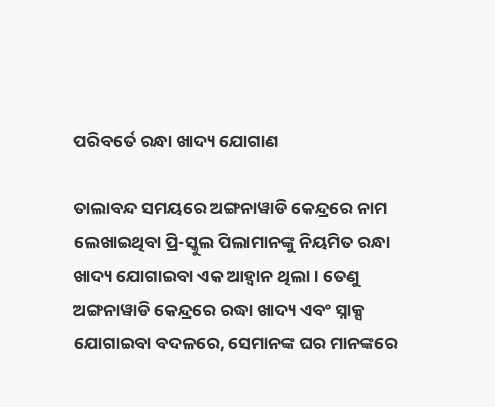ପରିବର୍ତେ ରନ୍ଧା ଖାଦ୍ୟ ଯୋଗାଣ

ତାଲାବନ୍ଦ ସମୟରେ ଅଙ୍ଗନାୱାଡି କେନ୍ଦ୍ରରେ ନାମ ଲେଖାଇଥିବା ପ୍ରି-ସ୍କୁଲ ପିଲାମାନଙ୍କୁ ନିୟମିତ ରନ୍ଧା ଖାଦ୍ୟ ଯୋଗାଇବା ଏକ ଆହ୍ୱାନ ଥିଲା। ତେଣୁ ଅଙ୍ଗନାୱାଡି କେନ୍ଦ୍ରରେ ରଦ୍ଧା ଖାଦ୍ୟ ଏବଂ ସ୍ନାକ୍ସ ଯୋଗାଇବା ବଦଳରେ, ସେମାନଙ୍କ ଘର ମାନଙ୍କରେ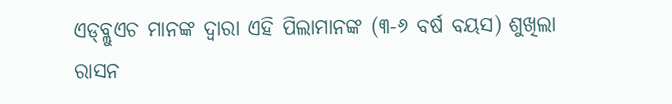ଏଡ୍‍ବ୍ଲୁଏଚ ମାନଙ୍କ ଦ୍ୱାରା ଏହି ପିଲାମାନଙ୍କ (୩-୬ ବର୍ଷ ବୟସ) ଶୁଖିଲା ରାସନ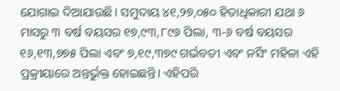ଯୋଗାଇ ଦିଆଯାଉଛି। ସମୁଦାୟ ୪୧,୨୭,୦୫୦ ହିତାଧିକାରୀ ଯଥା ୬ ମାସରୁ ୩ ବର୍ଷ ବୟସର ୧୭,୯୩,୮୯୬ ପିଲା, ୩-୬ ବର୍ଷ ବୟସର ୧୬,୧୩,୭୭୫ ପିଲା ଏବଂ ୭,୧୯,୩୭୯ ଗର୍ଭବତୀ ଏବଂ ନର୍ସିଂ ମହିଳା ଏହି ପ୍ରକ୍ରୀୟାରେ ଅନ୍ତର୍ଭୁକ୍ତ ହୋଇଛନ୍ତି। ଏହିପରି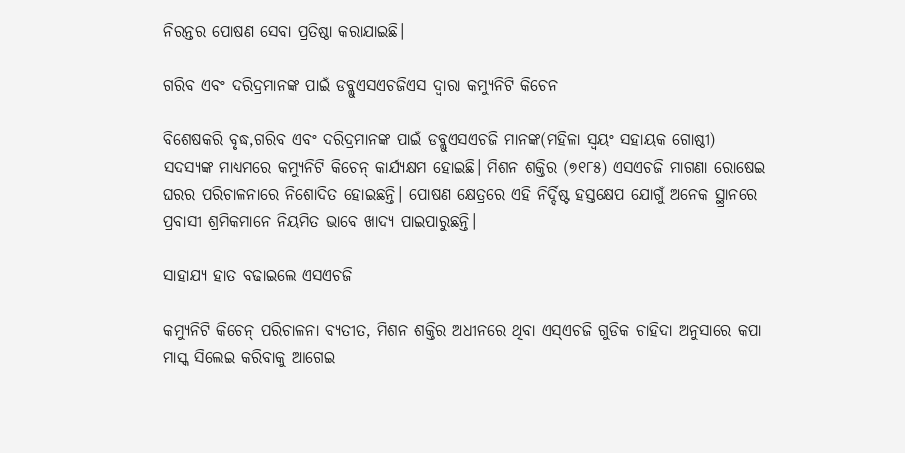ନିରନ୍ତର ପୋଷଣ ସେବା ପ୍ରତିଷ୍ଠା କରାଯାଇଛି।

ଗରିବ ଏବଂ ଦରିଦ୍ରମାନଙ୍କ ପାଇଁ ଡବ୍ଲୁଏସଏଚଜିଏସ ଦ୍ୱାରା କମ୍ୟୁନିଟି କିଚେନ

ବିଶେଷକରି ବୃଦ୍ଧ,ଗରିବ ଏବଂ ଦରିଦ୍ରମାନଙ୍କ ପାଇଁ ଡବ୍ଲୁଏସଏଚଜି ମାନଙ୍କ(ମହିଳା ସ୍ୱୟଂ ସହାୟକ ଗୋଷ୍ଠୀ) ସଦସ୍ୟଙ୍କ ମାଧ୍ୟମରେ କମ୍ୟୁନିଟି କିଚେନ୍‍ କାର୍ଯ୍ୟକ୍ଷମ ହୋଇଛି। ମିଶନ ଶକ୍ତିର (୭୧୮୫) ଏସଏଚଜି ମାଗଣା ରୋଷେଇ ଘରର ପରିଚାଳନାରେ ନିଶୋଦିତ ହୋଇଛନ୍ତି। ପୋଷଣ କ୍ଷେତ୍ରରେ ଏହି ନିର୍ଦ୍ଦିଷ୍ଟ ହସ୍ତକ୍ଷେପ ଯୋଗୁଁ ଅନେକ ସ୍ଥ୍ରାନରେ ପ୍ରବାସୀ ଶ୍ରମିକମାନେ ନିୟମିତ ଭାବେ ଖାଦ୍ୟ ପାଇପାରୁଛନ୍ତି।

ସାହାଯ୍ୟ ହାତ ବଢାଇଲେ ଏସଏଚଜି

କମ୍ୟୁନିଟି କିଚେନ୍‍ ପରିଚାଳନା ବ୍ୟତୀତ, ମିଶନ ଶକ୍ତିର ଅଧୀନରେ ଥିବା ଏସ୍‍ଏଚଜି ଗୁଡିକ ଚାହିଦା ଅନୁସାରେ କପା ମାସ୍କ ସିଲେଇ କରିବାକୁ ଆଗେଇ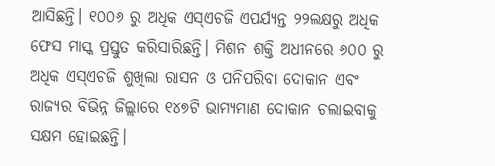ଆସିଛନ୍ତି। ୧୦୦୬ ରୁ ଅଧିକ ଏସ୍‍ଏଚଜି ଏପର୍ଯ୍ୟନ୍ତ ୨୨ଲକ୍ଷରୁ ଅଧିକ ଫେସ ମାସ୍କ ପ୍ରସ୍ତୁତ କରିସାରିଛନ୍ତି। ମିଶନ ଶକ୍ତି ଅଧୀନରେ ୬୦୦ ରୁ ଅଧିକ ଏସ୍‍ଏଚଜି ଶୁଖିଲା ରାସନ ଓ ପନିପରିବା ଦୋକାନ ଏବଂ ରାଜ୍ୟର ବିଭିନ୍ନ ଜିଲ୍ଲାରେ ୧୪୭ଟି ଭାମ୍ୟମାଣ ଦୋକାନ ଚଲାଇବାକୁ ସକ୍ଷମ ହୋଇଛନ୍ତି।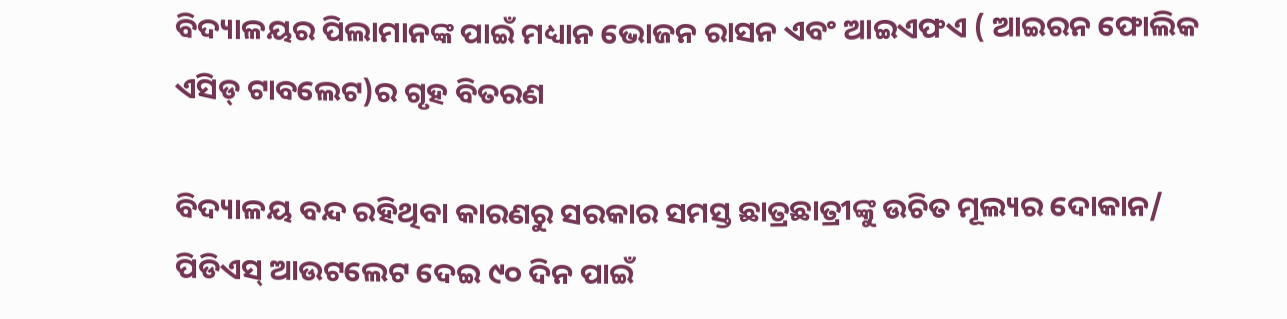ବିଦ୍ୟାଳୟର ପିଲାମାନଙ୍କ ପାଇଁ ମଧ୍ୟାନ ଭୋଜନ ରାସନ ଏବଂ ଆଇଏଫଏ ( ଆଇରନ ଫୋଲିକ ଏସିଡ୍‍ ଟାବଲେଟ)ର ଗୃହ ବିତରଣ

ବିଦ୍ୟାଳୟ ବନ୍ଦ ରହିଥିବା କାରଣରୁ ସରକାର ସମସ୍ତ ଛାତ୍ରଛାତ୍ରୀଙ୍କୁ ଉଚିତ ମୂଲ୍ୟର ଦୋକାନ/ ପିଡିଏସ୍‍ ଆଉଟଲେଟ ଦେଇ ୯୦ ଦିନ ପାଇଁ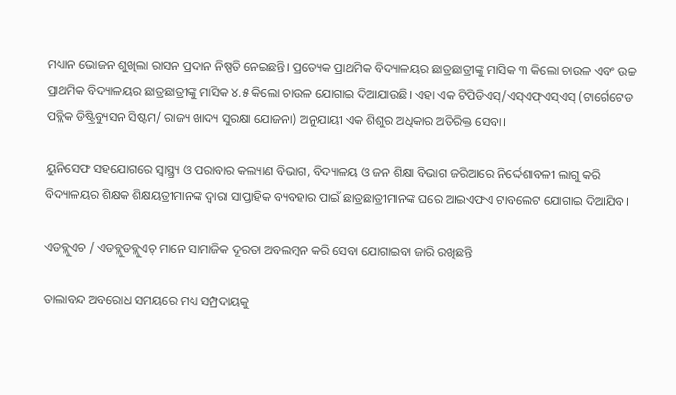ମଧ୍ୟାନ ଭୋଜନ ଶୁଖିଲା ରାସନ ପ୍ରଦାନ ନିଷ୍ପତି ନେଇଛନ୍ତି। ପ୍ରତ୍ୟେକ ପ୍ରାଥମିକ ବିଦ୍ୟାଳୟର ଛାତ୍ରଛାତ୍ରୀଙ୍କୁ ମାସିକ ୩ କିଲୋ ଚାଉଳ ଏବଂ ଉଚ୍ଚ ପ୍ରାଥମିକ ବିଦ୍ୟାଳୟର ଛାତ୍ରଛାତ୍ରୀଙ୍କୁ ମାସିକ ୪.୫ କିଲୋ ଚାଉଳ ଯୋଗାଇ ଦିଆଯାଉଛି। ଏହା ଏକ ଟିପିଡିଏସ୍‍/ଏସ୍‍ଏଫ୍‍ଏସ୍‍ଏସ୍‍ (ଟାର୍ଗେଟେଡ ପବ୍ଲିକ ଡିଷ୍ଟ୍ରିବ୍ୟୁସନ ସିଷ୍ଟମ/ ରାଜ୍ୟ ଖାଦ୍ୟ ସୁରକ୍ଷା ଯୋଜନା) ଅନୁଯାୟୀ ଏକ ଶିଶୁର ଅଧିକାର ଅତିରିକ୍ତ ସେବା।

ୟୁନିସେଫ ସହଯୋଗରେ ସ୍ୱାସ୍ଥ୍ର୍ୟ ଓ ପରାବାର କଲ୍ୟାଣ ବିଭାଗ, ବିଦ୍ୟାଳୟ ଓ ଜନ ଶିକ୍ଷା ବିଭାଗ ଜରିଆରେ ନିର୍ଦ୍ଦେଶାବଳୀ ଲାଗୁ କରି ବିଦ୍ୟାଳୟର ଶିକ୍ଷକ ଶିକ୍ଷୟତ୍ରୀମାନଙ୍କ ଦ୍ୱାରା ସାପ୍ତାହିକ ବ୍ୟବହାର ପାଇଁ ଛାତ୍ରଛାତ୍ରୀମାନଙ୍କ ଘରେ ଆଇଏଫଏ ଟାବଲେଟ ଯୋଗାଇ ଦିଆଯିବ।

ଏଡବ୍ଲୁଏଚ / ଏଡବ୍ଲୁଡବ୍ଲୁଏଚ୍‍ ମାନେ ସାମାଜିକ ଦୂରତା ଅବଲମ୍ବନ କରି ସେବା ଯୋଗାଇବା ଜାରି ରଖିଛନ୍ତି

ତାଲାବନ୍ଦ ଅବରୋଧ ସମୟରେ ମଧ୍ୟ ସମ୍ପ୍ରଦାୟକୁ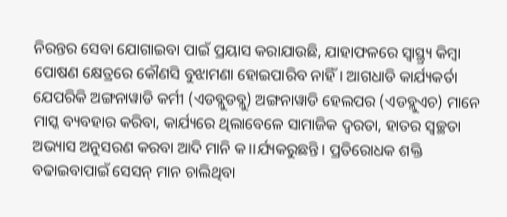ନିରନ୍ତର ସେବା ଯୋଗାଇବା ପାଇଁ ପ୍ରୟାସ କରାଯାଉଛି, ଯାହାଫଳରେ ସ୍ୱାସ୍ଥ୍ର୍ୟ କିମ୍ବା ପୋଷଣ କ୍ଷେତ୍ରରେ କୌଣସି ବୁଝାମଣା ହୋଇପାରିବ ନାହିଁ। ଆଗଧାଡି କାର୍ଯ୍ୟକର୍ତା ଯେପରିକି ଅଙ୍ଗନାୱାଡି କର୍ମୀ (ଏଡବ୍ଲୁଡବ୍ଲୁ) ଅଙ୍ଗନାୱାଡି ହେଲପର (ଏଡବ୍ଲୁଏଚ) ମାନେ ମାସ୍କ ବ୍ୟବହାର କରିବା, କାର୍ଯ୍ୟରେ ଥିଲାବେଳେ ସାମାଜିକ ଦ୍ୱରତା, ହାତର ସ୍ଵଚ୍ଛତା ଅଭ୍ୟାସ ଅନୁସରଣ କରବା ଆଦି ମାନି କ।।ର୍ଯ୍ୟକରୁଛନ୍ତି। ପ୍ରତିରୋଧକ ଶକ୍ତି ବଢାଇବାପାଇଁ ସେସନ୍‍ ମାନ ଚାଲିଥିବା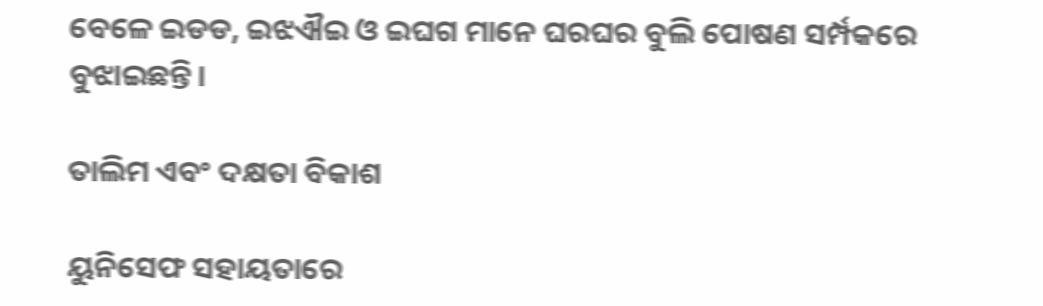ବେଳେ ଇଡଡ, ଇଝଐଇ ଓ ଇଘଗ ମାନେ ଘରଘର ବୁଲି ପୋଷଣ ସର୍ମ୍ପକରେ ବୁଝାଇଛନ୍ତି।

ତାଲିମ ଏବଂ ଦକ୍ଷତା ବିକାଶ

ୟୁନିସେଫ ସହାୟତାରେ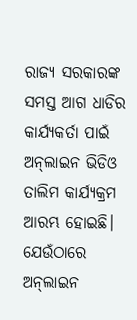ରାଜ୍ୟ ସରକାରଙ୍କ ସମସ୍ତ ଆଗ ଧାଡିର କାର୍ଯ୍ୟକର୍ତା ପାଇଁ ଅନ୍‍ଲାଇନ ଭିଡିଓ ତାଲିମ କାର୍ଯ୍ୟକ୍ରମ ଆରମ୍ଭ ହୋଇଛି। ଯେଉଁଠାରେ ଅନ୍‍ଲାଇନ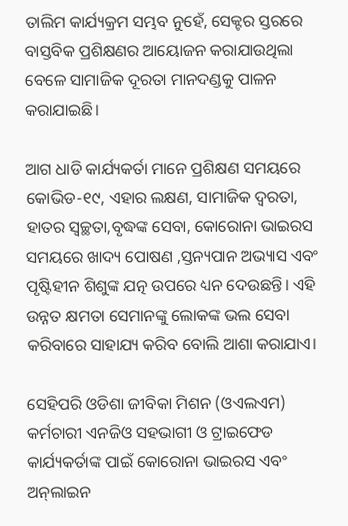ତାଲିମ କାର୍ଯ୍ୟକ୍ରମ ସମ୍ଭବ ନୁହେଁ, ସେକ୍ଟର ସ୍ତରରେ ବାସ୍ତବିକ ପ୍ରଶିକ୍ଷଣର ଆୟୋଜନ କରାଯାଉଥିଲା ବେଳେ ସାମାଜିକ ଦୂରତା ମାନଦଣ୍ଡକୁ ପାଳନ କରାଯାଇଛି।

ଆଗ ଧାଡି କାର୍ଯ୍ୟକର୍ତା ମାନେ ପ୍ରଶିକ୍ଷଣ ସମୟରେ କୋଭିଡ-୧୯, ଏହାର ଲକ୍ଷଣ, ସାମାଜିକ ଦ୍ୱରତା, ହାତର ସ୍ଵଚ୍ଛତା,ବୃଦ୍ଧଙ୍କ ସେବା, କୋରୋନା ଭାଇରସ ସମୟରେ ଖାଦ୍ୟ ପୋଷଣ ,ସ୍ତନ୍ୟପାନ ଅଭ୍ୟାସ ଏବଂ ପୃଷ୍ଟିହୀନ ଶିଶୁଙ୍କ ଯତ୍ନ ଉପରେ ଧ୍ୟନ ଦେଉଛନ୍ତି। ଏହି ଉନ୍ନତ କ୍ଷମତା ସେମାନଙ୍କୁ ଲୋକଙ୍କ ଭଲ ସେବା କରିବାରେ ସାହାଯ୍ୟ କରିବ ବୋଲି ଆଶା କରାଯାଏ।

ସେହିପରି ଓଡିଶା ଜୀବିକା ମିଶନ (ଓଏଲଏମ) କର୍ମଚାରୀ ଏନଜିଓ ସହଭାଗୀ ଓ ଟ୍ରାଇଫେଡ କାର୍ଯ୍ୟକର୍ତାଙ୍କ ପାଇଁ କୋରୋନା ଭାଇରସ ଏବଂ ଅନ୍‍ଲାଇନ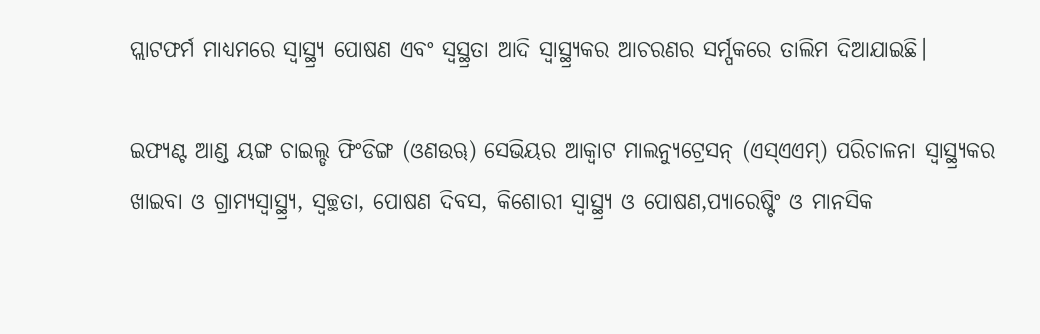ପ୍ଲାଟଫର୍ମ ମାଧ୍ୟମରେ ସ୍ୱାସ୍ଥ୍ର୍ୟ ପୋଷଣ ଏବଂ ସ୍ୱସ୍ଥ୍ରତା ଆଦି ସ୍ୱାସ୍ଥ୍ର୍ୟକର ଆଚରଣର ସର୍ମ୍ପକରେ ତାଲିମ ଦିଆଯାଇଛି।

ଇଫ୍ୟଣ୍ଟ ଆଣ୍ଡ ୟଙ୍ଗ ଚାଇଲ୍ଡ ଫିଂଡିଙ୍ଗ (ଓଣଉୠ) ସେଭିୟର ଆକ୍ୱାଟ ମାଲନ୍ୟୁଟ୍ରେସନ୍‍ (ଏସ୍‍ଏଏମ୍‍) ପରିଚାଳନା ସ୍ୱାସ୍ଥ୍ର୍ୟକର ଖାଇବା ଓ ଗ୍ରାମ୍ୟସ୍ୱାସ୍ଥ୍ର୍ୟ, ସ୍ଵଚ୍ଛତା, ପୋଷଣ ଦିବସ, କିଶୋରୀ ସ୍ୱାସ୍ଥ୍ର୍ୟ ଓ ପୋଷଣ,ପ୍ୟାରେଷ୍ଟିଂ ଓ ମାନସିକ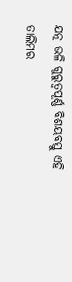ଯତ୍ନ ଭଳି ଗୁରୁତ୍ଵପୂର୍ଣ୍ଣ ବିଶୟବସ୍ତୁ ଏହି ତାଲିମର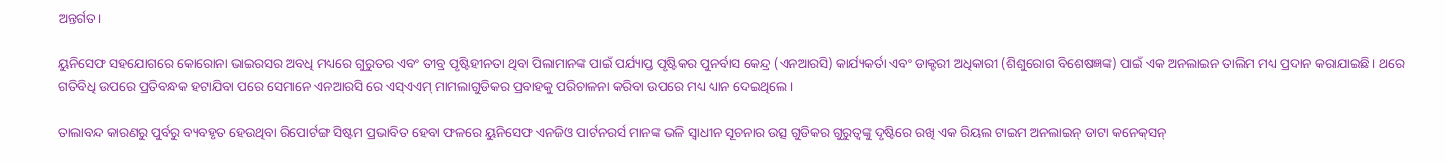ଅନ୍ତର୍ଗତ।

ୟୁନିସେଫ ସହଯୋଗରେ କୋରୋନା ଭାଇରସର ଅବଧି ମଧ୍ୟରେ ଗୁରୁତର ଏବଂ ତୀବ୍ର ପୃଷ୍ଟିହୀନତା ଥିବା ପିଲାମାନଙ୍କ ପାଇଁ ପର୍ଯ୍ୟାପ୍ତ ପୃଷ୍ଟିକର ପୁନର୍ବାସ କେନ୍ଦ୍ର (ଏନଆରସି) କାର୍ଯ୍ୟକର୍ତା ଏବଂ ଡାକ୍ଟରୀ ଅଧିକାରୀ (ଶିଶୁରୋଗ ବିଶେଷଜ୍ଞଙ୍କ) ପାଇଁ ଏକ ଅନଲାଇନ ତାଲିମ ମଧ୍ୟ ପ୍ରଦାନ କରାଯାଇଛି। ଥରେ ଗତିବିଧି ଉପରେ ପ୍ରତିବନ୍ଧକ ହଟାଯିବା ପରେ ସେମାନେ ଏନଆରସି ରେ ଏସ୍‍ଏଏମ୍‍ ମାମଲାଗୁଡିକର ପ୍ରବାହକୁ ପରିଚାଳନା କରିବା ଉପରେ ମଧ୍ୟ ଧ୍ୟାନ ଦେଇଥିଲେ।

ତାଲାବନ୍ଦ କାରଣରୁ ପୁର୍ବରୁ ବ୍ୟବହୃତ ହେଉଥିବା ରିପୋର୍ଟଙ୍ଗ ସିଷ୍ଟମ ପ୍ରଭାବିତ ହେବା ଫଳରେ ୟୁନିସେଫ ଏନଜିଓ ପାର୍ଟନରର୍ସ ମାନଙ୍କ ଭଳି ସ୍ୱାଧୀନ ସୂଚନାର ଉତ୍ସ ଗୁଡିକର ଗୁରୁତ୍ୱଙ୍କୁ ଦୃଷ୍ଟିରେ ରଖି ଏକ ରିୟଲ ଟାଇମ ଅନଲାଇନ୍‍ ଡାଟା କନେକ୍‍ସନ୍‍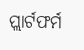ପ୍ଲାର୍ଟଫର୍ମ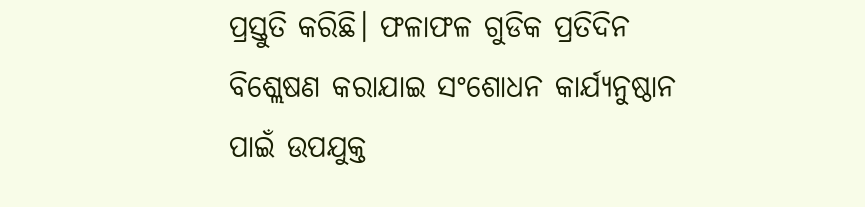ପ୍ରସ୍ତୁତି କରିଛି। ଫଳାଫଳ ଗୁଡିକ ପ୍ରତିଦିନ ବିଶ୍ଲେଷଣ କରାଯାଇ ସଂଶୋଧନ କାର୍ଯ୍ୟନୁଷ୍ଠାନ ପାଇଁ ଉପଯୁକ୍ତ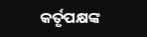କର୍ତୃପକ୍ଷଙ୍କ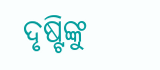ଦୃଷ୍ଟିଙ୍କୁ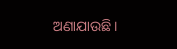ଅଣାଯାଉଛି।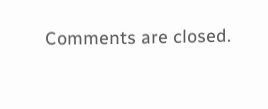Comments are closed.